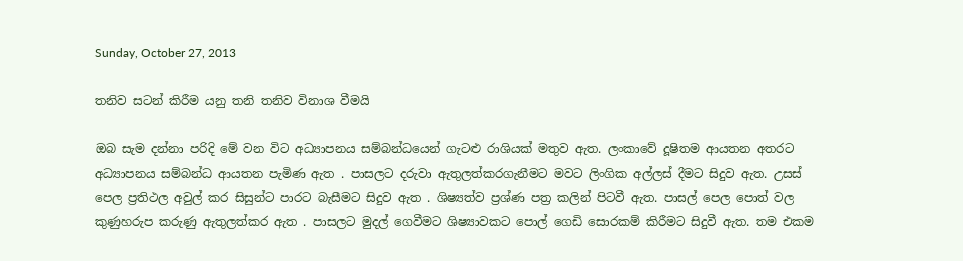Sunday, October 27, 2013

තනිව සටන් කිරීම යනු තනි තනිව විනාශ වීමයි

ඔබ සැම දන්නා පරිදි මේ වන විට අධ්‍යාපනය සම්බන්ධයෙන් ගැටළු රාශියක් මතුව ඇත. ලංකාවේ දූෂිතම ආයතන අතරට අධ්‍යාපනය සම්බන්ධ ආයතන පැමිණ ඇත . පාසලට දරුවා ඇතුලත්කරගැනීමට මවට ලිංගික අල්ලස් දීමට සිදුව ඇත. උසස් පෙල ප්‍රතිථල අවුල් කර සිසුන්ට පාරට බැසීමට සිදුව ඇත . ශිෂ්‍යත්ව ප්‍රශ්ණ පත්‍ර කලින් පිටවී ඇත. පාසල් පෙල පොත් වල කුණුහරුප කරුණු ඇතුලත්කර ඇත . පාසලට මුදල් ගෙවීමට ශිෂ්‍යාවකට පොල් ගෙඩි සොරකම් කිරීමට සිදුවී ඇත. තම එකම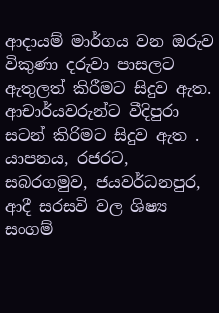ආදායම් මාර්ගය වන ඔරුව විකුණා දරුවා පාසලට ඇතුලත් කිරීමට සිදුව ඇත. ආචාර්යවරුන්ට වීදිපුරා සටන් කිරිමට සිදුව ඇත . යාපනය, රජරට, සබරගමුව, ජයවර්ධනපුර, ආදී සරසවි වල ශිෂ්‍ය සංගම්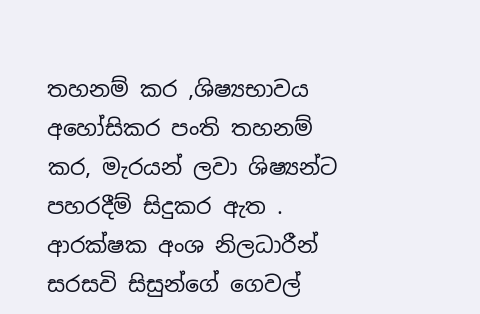තහනම් කර ,ශිෂ්‍යභාවය අහෝසිකර පංති තහනම් කර, මැරයන් ලවා ශිෂ්‍යන්ට පහරදීම් සිදුකර ඇත . ආරක්ෂක අංශ නිලධාරීන් සරසවි සිසුන්ගේ ගෙවල්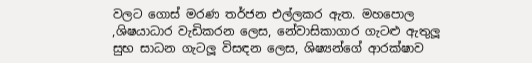වලට ගොස් මරණ තර්ජන එල්ලකර ඇත. මහපොල ,ශිෂයාධාර වැඩිකරන ලෙස, නේවාසිකාගාර ගැටළු ඇතුලූ සුභ සාධන ගැටලූ විසඳන ලෙස, ශිෂ්‍යන්ගේ ආරක්ෂාව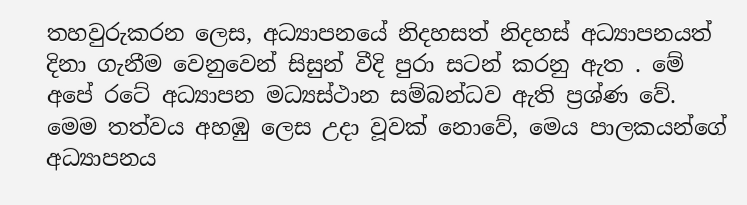තහවුරුකරන ලෙස, අධ්‍යාපනයේ නිදහසත් නිදහස් අධ්‍යාපනයත් දිනා ගැනීම වෙනුවෙන් සිසුන් වීදි පුරා සටන් කරනු ඇත . මේ අපේ රටේ අධ්‍යාපන මධ්‍යස්ථාන සම්බන්ධව ඇති ප්‍රශ්ණ වේ. මෙම තත්වය අහඹු ලෙස උදා වූවක් නොවේ, මෙය පාලකයන්ගේ අධ්‍යාපනය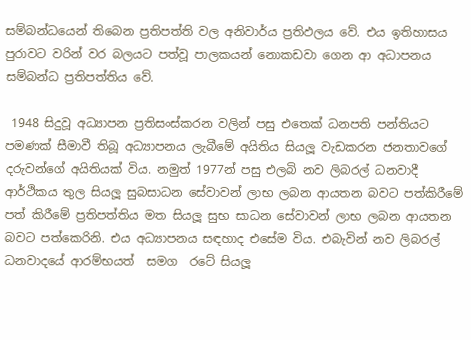සම්බන්ධයෙන් තිබෙන ප්‍රතිපත්ති වල අනිවාර්ය ප්‍රතිඵලය වේ. එය ඉතිහාසය පුරාවට වරින් වර බලයට පත්වූ පාලකයන් නොකඩවා ගෙන ආ අධාපනය සම්බන්ධ ප්‍රතිපත්තිය වේ.

 1948 සිදුවූ අධ්‍යාපන ප්‍රතිසංස්කරන වලින් පසු එතෙක් ධනපති පන්තියට පමණක් සීමාවී තිබූ අධ්‍යාපනය ලැබීමේ අයිතිය සියලූ වැඩකරන ජනතාවගේ දරුවන්ගේ අයිතියක් විය. නමුත් 1977න් පසු එලබි නව ලිබරල් ධනවාදී ආර්ථිකය තුල සියලූ සුබසාධන සේවාවන් ලාභ ලබන ආයතන බවට පත්කිරීමේ පත් කිරීමේ ප්‍රතිපත්තිය මත සියලූ සුභ සාධන සේවාවන් ලාභ ලබන ආයතන බවට පත්කෙරිනි. එය අධ්‍යාපනය සඳහාද එසේම විය. එබැවින් නව ලිබරල් ධනවාද‍යේ ආරම්භයත්  සමග  රටේ සියලූ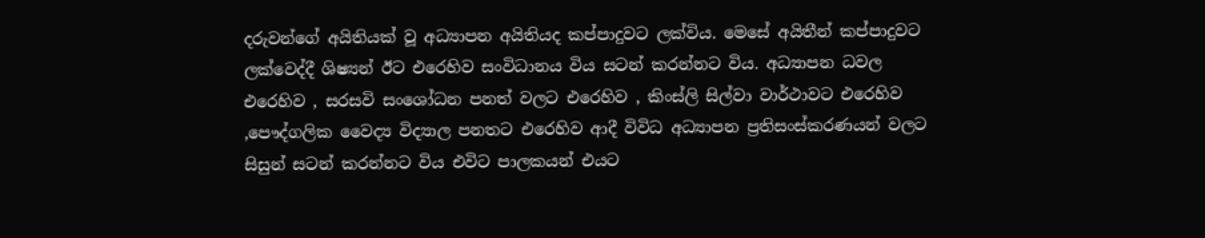දරුවන්ගේ අයිතියක් වූ අධ්‍යාපන අයිතියද කප්පාදුවට ලක්විය. මෙසේ අයිතීන් කප්පාදුවට ලක්වෙද්දී ශිෂ්‍යන් ඊට එරෙහිව සංවිධානය විය සටන් කරන්නට විය. අධ්‍යාපන ධවල එරෙහිව , සරසවි සංශෝධන පනත් වලට එරෙහිව , කිංස්ලි සිල්වා වාර්ථාවට එරෙහිව ,පෞද්ගලික වෛද්‍ය විද්‍යාල පනතට එරෙහිව ආදී විවිධ අධ්‍යාපන ප්‍රතිසංස්කරණයන් වලට සිසුන් සටන් කරන්නට විය එවිට පාලකයන් එයට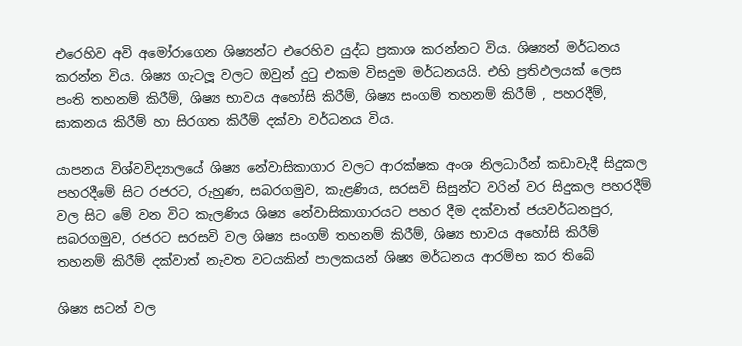එරෙහිව අවි අමෝරාගෙන ශිෂ්‍යන්ට එරෙහිව යුද්ධ ප්‍රකාශ කරන්නට විය. ශිෂ්‍යන් මර්ධනය කරන්න විය. ශිෂ්‍ය ගැටලූ වලට ඔවුන් දුටු එකම විසදුම මර්ධනයයි. එහි ප්‍රතිඵලයක් ලෙස පංති තහනම් කිරීම්, ශිෂ්‍ය භාවය අහෝසි කිරීම්, ශිෂ්‍ය සංගම් තහනම් කිරීම් , පහරදීම්, ඝාකනය කිරීම් හා සිරගත කිරීම් දක්වා වර්ධනය විය.

යාපනය විශ්වවිද්‍යාලයේ ශිෂ්‍ය නේවාසිකාගාර වලට ආරක්ෂක අංශ නිලධාරීන් කඩාවැදී සිදුකල පහරදීමේ සිට රජරට, රුහුණ, සබරගමුව, කැළණිය, සරසවි සිසුන්ට වරින් වර සිදුකල පහරදීම් වල සිට මේ වන විට කැලණිය ශිෂ්‍ය නේවාසිකාගාරයට පහර දීම දක්වාත් ජයවර්ධනපුර, සබරගමුව, රජරට සරසවි වල ශිෂ්‍ය සංගම් තහනම් කිරීම්, ශිෂ්‍ය භාවය අහෝසි කිරීම් තහනම් කිරීම් දක්වාත් නැවත වටයකින් පාලකයන් ශිෂ්‍ය මර්ධනය ආරම්භ කර තිබේ

ශිෂ්‍ය සටන් වල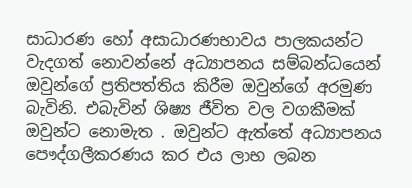සාධාරණ හෝ අසාධාරණභාවය පාලකයන්ට වැදගත් නොවන්නේ අධ්‍යාපනය සම්බන්ධයෙන් ඔවුන්ගේ ප්‍රතිපත්තිය කිරීම ඔවුන්ගේ අරමුණ බැවිනි. එබැවින් ශිෂ්‍ය ජීවිත වල වගකීමක් ඔවුන්ට නොමැත . ඔවුන්ට ඇත්තේ අධ්‍යාපනය පෞද්ගලීකරණය කර එය ලාභ ලබන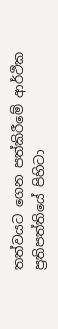තත්වයට ගෙන පත්කිරීමේ ආර්ථික ප්‍රතිපත්තියේ පිහිටා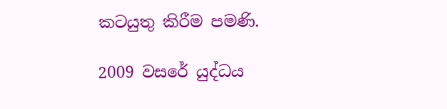කටයුතු කිරීම පමණි.

2009 වසරේ යුද්ධය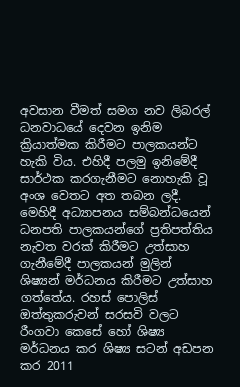අවසාන වීමත් සමග නව ලිබරල් ධනවාධයේ දෙවන ඉනිම ක්‍රියාත්මක කිරීමට පාලකයන්ට හැකි විය. එහිදී පලමු ඉනිමේදී සාර්ථක කරගැනීමට නොහැකි වූ අංශ වෙතට අත තබන ලදී. මෙහිදී අධ්‍යාපනය සම්බන්ධයෙන් ධනපති පාලකයන්ගේ ප්‍රතිපත්තිය නැවත වරක් කිරීමට උත්සාහ ගැනීමේදී පාලකයන් මුලින් ශිෂ්‍යන් මර්ධනය කිරීමට උත්සාහ ගත්තේය. රහස් පොලිස් ඔත්තුකරුවන් සරසවි වලට රීංගවා කෙසේ හෝ ශිෂ්‍ය මර්ධනය කර ශිෂ්‍ය සටන් අඩපන කර 2011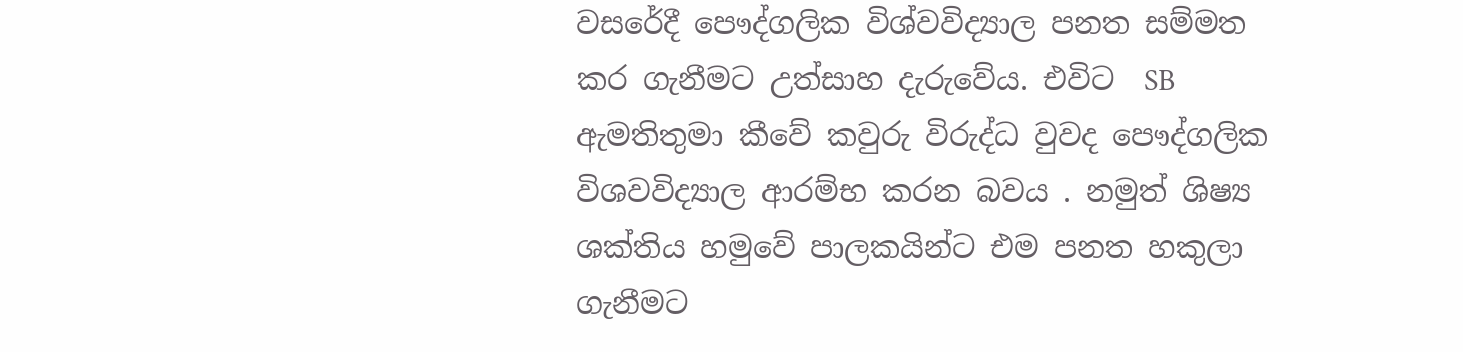වසරේදී පෞද්ගලික විශ්වවිද්‍යාල පනත සම්මත කර ගැනීමට උත්සාහ දැරුවේය. එවිට  SB ඇමතිතුමා කීවේ කවුරු විරුද්ධ වුවද පෞද්ගලික විශවවිද්‍යාල ආරම්භ කරන බවය . නමුත් ශිෂ්‍ය ශක්තිය හමුවේ පාලකයින්ට එම පනත හකුලා ගැනීමට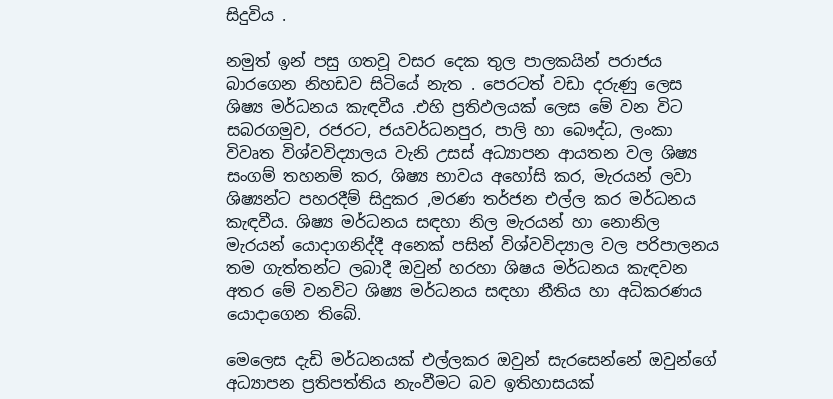සිදුවිය .

නමුත් ඉන් පසු ගතවූ වසර දෙක තුල පාලකයින් පරාජය බාරගෙන නිහඩව සිටියේ නැත . පෙරටත් වඩා දරුණු ලෙස ශිෂ්‍ය මර්ධනය කැඳවීය .එහි ප්‍රතිඵලයක් ලෙස මේ වන විට සබරගමුව, රජරට, ජයවර්ධනපුර, පාලි හා බෞද්ධ, ලංකා විවෘත විශ්වවිද්‍යාලය වැනි උසස් අධ්‍යාපන ආයතන වල ශිෂ්‍ය සංගම් තහනම් කර, ශිෂ්‍ය භාවය අහෝසි කර, මැරයන් ලවා ශිෂ්‍යන්ට පහරදීම් සිදුකර ,මරණ තර්ජන එල්ල කර මර්ධනය කැඳවීය. ශිෂ්‍ය මර්ධනය සඳහා නිල මැරයන් හා නොනිල මැරයන් යොදාගනිද්දී අනෙක් පසින් විශ්වවිද්‍යාල වල පරිපාලනය තම ගැත්තන්ට ලබාදී ඔවුන් හරහා ශිෂය මර්ධනය කැඳවන අතර මේ වනවිට ශිෂ්‍ය මර්ධනය සඳහා නීතිය හා අධිකරණය යොදාගෙන තිබේ.

මෙලෙස දැඩි මර්ධනයක් එල්ලකර ඔවුන් සැරසෙන්නේ ඔවුන්ගේ අධ්‍යාපන ප්‍රතිපත්තිය නැංවීමට බව ඉතිහාසයක්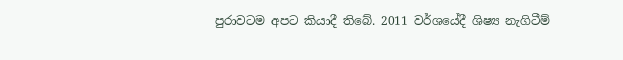පුරාවටම අපට කියාදී තිබේ. 2011 වර්ශයේදී ශිෂ්‍ය නැගිටීම්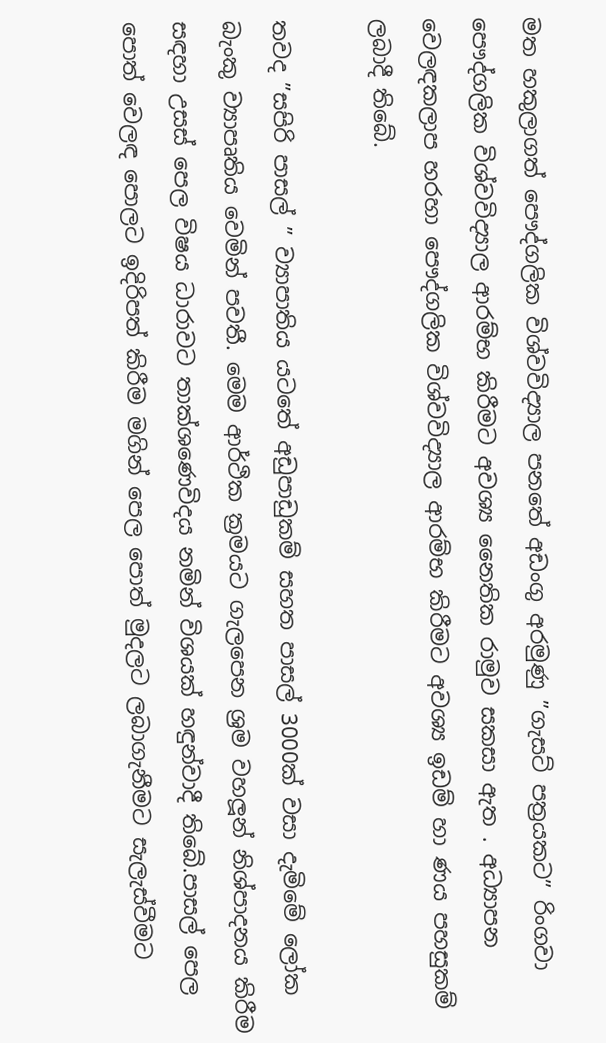මත හකුලාගත් පෞද්ගලික විශ්වවිද්‍යාල පනතේ අඩංගු අරමුණු ”ගැසට් පත්‍රයකට” රිංගවා පෞද්ගලික විශ්වවිද්‍යාල ආරම්භ කිරීමට අවශ්‍ය නෛතික රාමුව සකසා ඇත . අධ්‍යාපන වෙලඳකලාප හරහා පෞද්ගලික විශ්වවිද්‍යාල ආරම්භ කිරීමට අවශ්‍ය ඉඩම් හා ණය පහසුකම් ලබාදී තිබේ.

තවද ”සපිරි පාසල් ” ව්‍යාපාතිය යටතේ අඩුපාඩුකම් සහත පාසල් 3000ක් වසා දැමිමේ ලෝක බැංකු ව්‍යාපෘතිය වෙමින් පවතී. මෙම ආර්ථික ක්‍රමයට ගැලපෙන ශ්‍රම වහලූන් නිශ්පාදනය කිරීම සඳහා උසස් පෙල විෂය ධාරාවට තාක්ශණෙවිදය නමින් විශයක් හඳුන්වාදී තිබේ.පාසල් පෙල පොත් වෙලඳ පොලට ඉදිරිපත් කිරීම මගින් පෙල පොත් මුදලට ලබාගැනීමට සැලැස්වීමට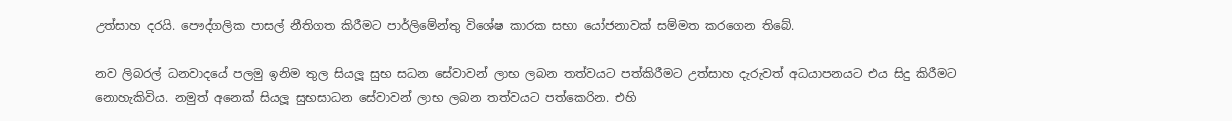උත්සාහ දරයි. පෞද්ගලික පාසල් නීතිගත කිරීමට පාර්ලිමේන්තු විශේෂ කාරක සභා යෝජනාවක් සම්මත කරගෙන තිබේ.

නව ලිබරල් ධනවාදයේ පලමු ඉනිම තුල සියලූ සුභ සධන සේවාවන් ලාභ ලබන තත්වයට පත්කිරීමට උත්සාහ දැරුවත් අධයාපනයට එය සිදු කිරීමට නොහැකිවිය. නමුත් අනෙක් සියලූ සුභසාධන සේවාවන් ලාභ ලබන තත්වයට පත්කෙරින. එහි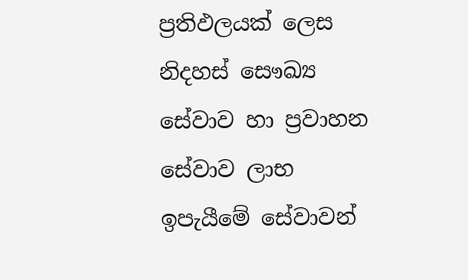ප්‍රතිඵලයක් ලෙස නිදහස් සෞඛ්‍ය සේවාව හා ප්‍රවාහන සේවාව ලාභ ඉපැයීමේ සේවාවන්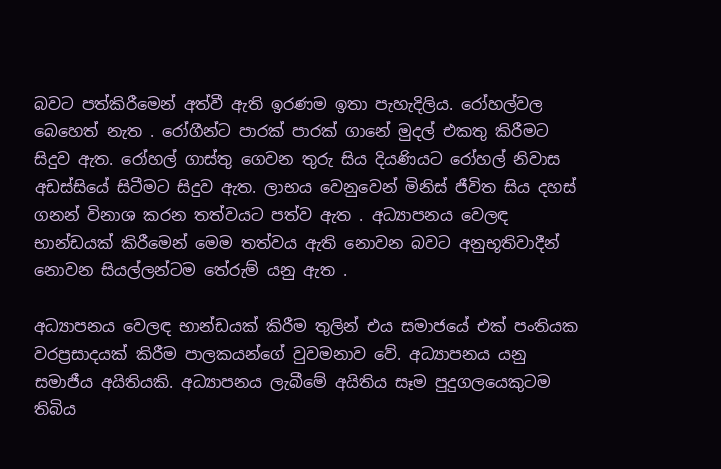බවට පත්කිරීමෙන් අත්වී ඇති ඉරණම ඉතා පැහැදිලිය. රෝහල්වල බෙහෙත් නැත . රෝගීන්ට පාරක් පාරක් ගානේ මුදල් එකතු කිරීමට සිදුව ඇත. රෝහල් ගාස්තු ගෙවන තුරු සිය දියණියට රෝහල් නිවාස අඩස්සියේ සිටීමට සිදුව ඇත. ලාභය වෙනුවෙන් මිනිස් ජීවිත සිය දහස් ගනන් විනාශ කරන තත්වයට පත්ව ඇත . අධ්‍යාපනය වෙලඳ භාන්ඩයක් කිරීමෙන් මෙම තත්වය ඇති නොවන බවට අනුභූතිවාදීන් නොවන සියල්ලන්ටම තේරුම් යනු ඇත .

අධ්‍යාපනය වෙලඳ භාන්ඩයක් කිරීම තුලින් එය සමාජයේ එක් පංතියක වරප්‍රසාදයක් කිරීම පාලකයන්ගේ වුවමනාව වේ. අධ්‍යාපනය යනු සමාජීය අයිතියකි. අධ්‍යාපනය ලැබීමේ අයිතිය සෑම පුදුගලයෙකුටම තිබිය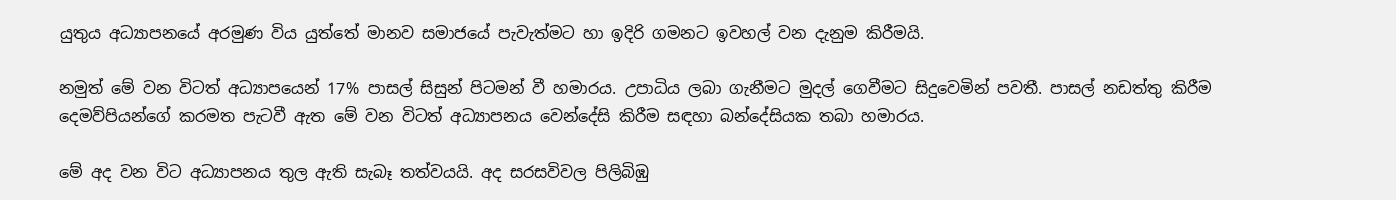යුතුය අධ්‍යාපනයේ අරමුණ විය යුත්තේ මානව සමාජයේ පැවැත්මට හා ඉදිරි ගමනට ඉවහල් වන දැනුම කිරීමයි.

නමුත් මේ වන විටත් අධ්‍යාපයෙන් 17% පාසල් සිසුන් පිටමන් වී හමාරය. උපාධිය ලබා ගැනීමට මුදල් ගෙවීමට සිදුවෙමින් පවතී. පාසල් නඩත්තු කිරීම දෙමව්පියන්ගේ කරමත පැටවී ඇත මේ වන විටත් අධ්‍යාපනය වෙන්දේසි කිරීම සඳහා බන්දේසියක තබා හමාරය.

මේ අද වන විට අධ්‍යාපනය තුල ඇති සැබෑ තත්වයයි. අද සරසවිවල පිලිබිඹු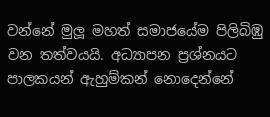වන්නේ මුලූ මහත් සමාජයේම පිලිබිඹු වන තත්වයයි. අධ්‍යාපන ප්‍රශ්නයට පාලකයන් ඇහුම්කන් නොදෙන්නේ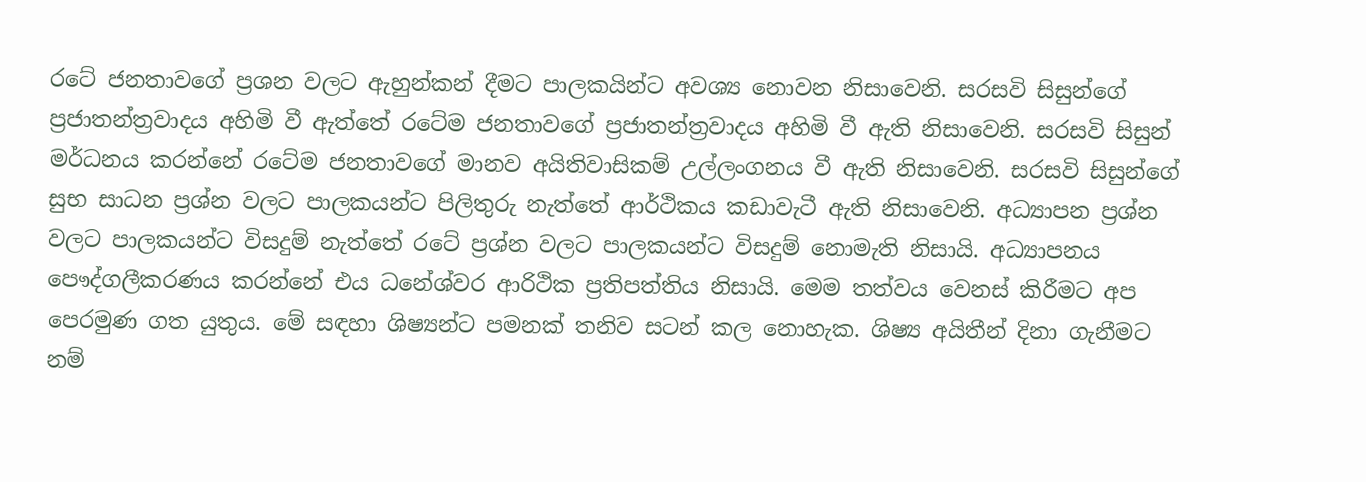රටේ ජනතාවගේ ප්‍රශන වලට ඇහුන්කන් දීමට පාලකයින්ට අවශ්‍ය නොවන නිසාවෙනි. සරසවි සිසුන්ගේ ප්‍රජාතන්ත්‍රවාදය අහිමි වී ඇත්තේ රටේම ජනතාවගේ ප්‍රජාතන්ත්‍රවාදය අහිමි වී ඇති නිසාවෙනි. සරසවි සිසුන් මර්ධනය කරන්නේ රටේම ජනතාවගේ මානව අයිතිවාසිකම් උල්ලංගනය වී ඇති නිසාවෙනි. සරසවි සිසුන්ගේ සුභ සාධන ප්‍රශ්න වලට පාලකයන්ට පිලිතුරු නැත්තේ ආර්ථිකය කඩාවැටී ඇති නිසාවෙනි. අධ්‍යාපන ප්‍රශ්න වලට පාලකයන්ට විසදුම් නැත්තේ රටේ ප්‍රශ්න වලට පාලකයන්ට විසදුම් නොමැති නිසායි. අධ්‍යාපනය පෞද්ගලීකරණය කරන්නේ එය ධනේශ්වර ආරිථික ප්‍රතිපත්තිය නිසායි. මෙම තත්වය වෙනස් කිරීමට අප පෙරමුණ ගත යුතුය. මේ සඳහා ශිෂ්‍යන්ට පමනක් තනිව සටන් කල නොහැක. ශිෂ්‍ය අයිතීන් දිනා ගැනීමට නම්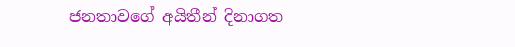ජනතාවගේ අයිතීන් දිනාගත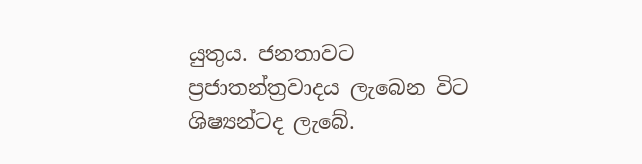යුතුය. ජනතාවට ප්‍රජාතන්ත්‍රවාදය ලැබෙන විට ශිෂ්‍යන්ටද ලැබේ.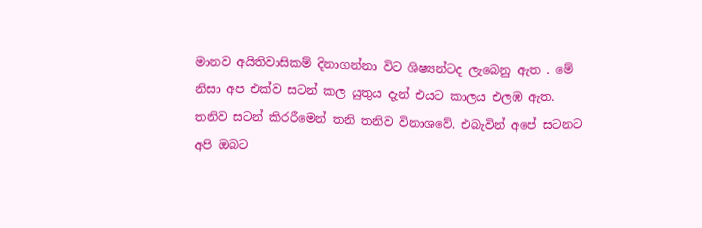මානව අයිතිවාසිකම් දිනාගන්නා විට ශිෂ්‍යන්ටද ලැබෙනු ඇත . මේ නිසා අප එක්ව සටන් කල යුතුය දැන් එයට කාලය එලඹ ඇත. තනිව සටන් කිරරීමෙන් තනි තනිව විනාශවේ. එබැවින් අපේ සටනට අපි ඔබට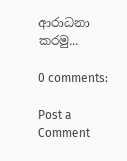ආරාධනා කරමු...

0 comments:

Post a Comment